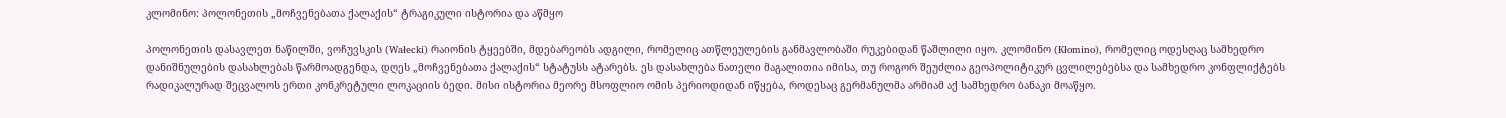კლომინო: პოლონეთის „მოჩვენებათა ქალაქის“ ტრაგიკული ისტორია და აწმყო

პოლონეთის დასავლეთ ნაწილში, ვოჩუვსკის (Wałecki) რაიონის ტყეებში, მდებარეობს ადგილი, რომელიც ათწლეულების განმავლობაში რუკებიდან წაშლილი იყო. კლომინო (Kłomino), რომელიც ოდესღაც სამხედრო დანიშნულების დასახლებას წარმოადგენდა, დღეს „მოჩვენებათა ქალაქის“ სტატუსს ატარებს. ეს დასახლება ნათელი მაგალითია იმისა, თუ როგორ შეუძლია გეოპოლიტიკურ ცვლილებებსა და სამხედრო კონფლიქტებს რადიკალურად შეცვალოს ერთი კონკრეტული ლოკაციის ბედი. მისი ისტორია მეორე მსოფლიო ომის პერიოდიდან იწყება, როდესაც გერმანულმა არმიამ აქ სამხედრო ბანაკი მოაწყო.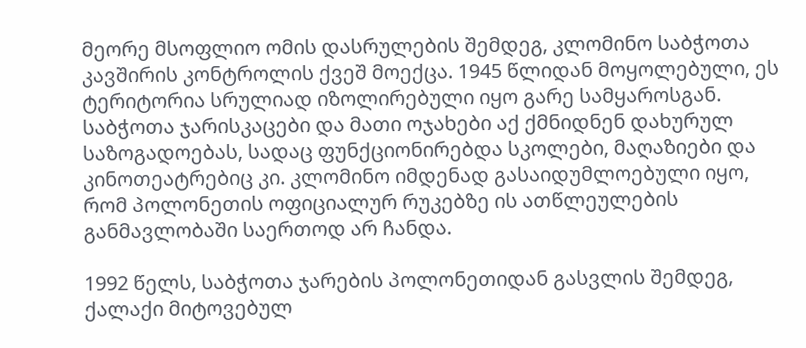მეორე მსოფლიო ომის დასრულების შემდეგ, კლომინო საბჭოთა კავშირის კონტროლის ქვეშ მოექცა. 1945 წლიდან მოყოლებული, ეს ტერიტორია სრულიად იზოლირებული იყო გარე სამყაროსგან. საბჭოთა ჯარისკაცები და მათი ოჯახები აქ ქმნიდნენ დახურულ საზოგადოებას, სადაც ფუნქციონირებდა სკოლები, მაღაზიები და კინოთეატრებიც კი. კლომინო იმდენად გასაიდუმლოებული იყო, რომ პოლონეთის ოფიციალურ რუკებზე ის ათწლეულების განმავლობაში საერთოდ არ ჩანდა.

1992 წელს, საბჭოთა ჯარების პოლონეთიდან გასვლის შემდეგ, ქალაქი მიტოვებულ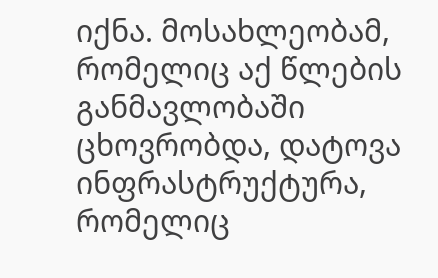იქნა. მოსახლეობამ, რომელიც აქ წლების განმავლობაში ცხოვრობდა, დატოვა ინფრასტრუქტურა, რომელიც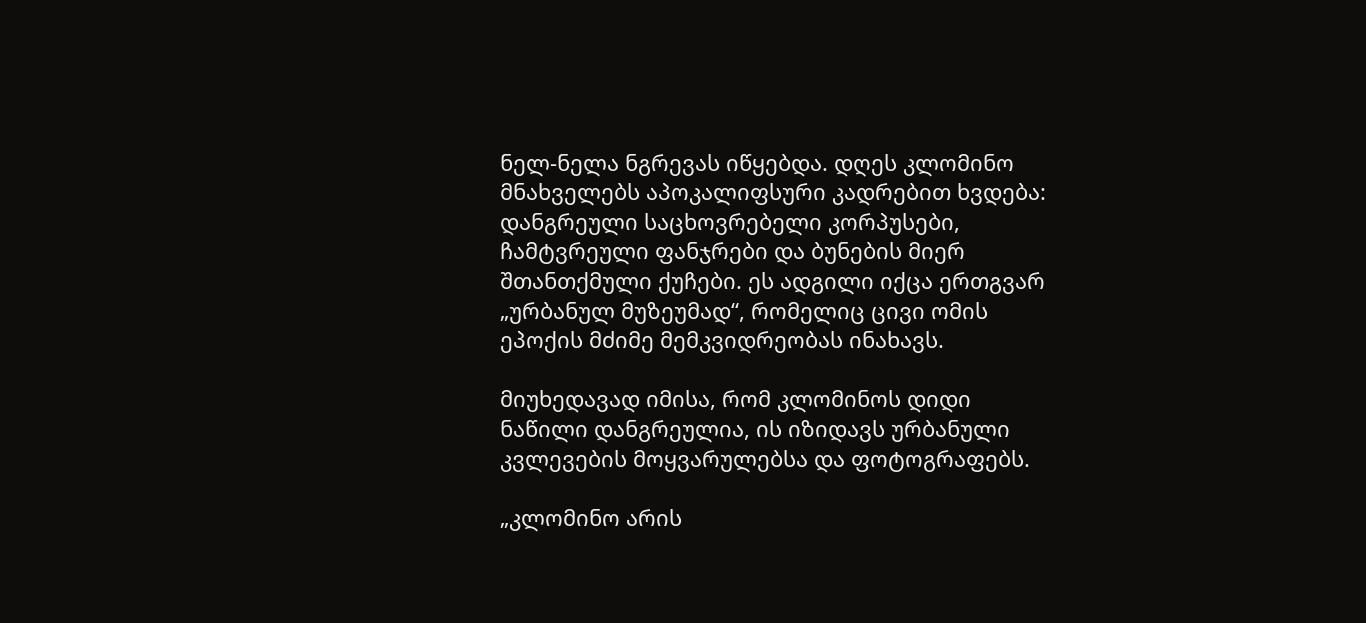ნელ-ნელა ნგრევას იწყებდა. დღეს კლომინო მნახველებს აპოკალიფსური კადრებით ხვდება: დანგრეული საცხოვრებელი კორპუსები, ჩამტვრეული ფანჯრები და ბუნების მიერ შთანთქმული ქუჩები. ეს ადგილი იქცა ერთგვარ „ურბანულ მუზეუმად“, რომელიც ცივი ომის ეპოქის მძიმე მემკვიდრეობას ინახავს.

მიუხედავად იმისა, რომ კლომინოს დიდი ნაწილი დანგრეულია, ის იზიდავს ურბანული კვლევების მოყვარულებსა და ფოტოგრაფებს.

„კლომინო არის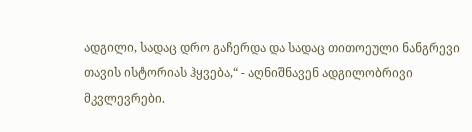ადგილი, სადაც დრო გაჩერდა და სადაც თითოეული ნანგრევი თავის ისტორიას ჰყვება,“ - აღნიშნავენ ადგილობრივი მკვლევრები.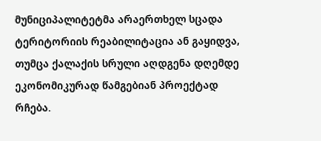მუნიციპალიტეტმა არაერთხელ სცადა ტერიტორიის რეაბილიტაცია ან გაყიდვა, თუმცა ქალაქის სრული აღდგენა დღემდე ეკონომიკურად წამგებიან პროექტად რჩება.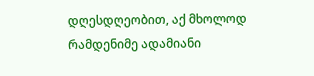დღესდღეობით, აქ მხოლოდ რამდენიმე ადამიანი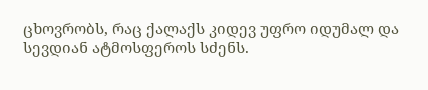ცხოვრობს, რაც ქალაქს კიდევ უფრო იდუმალ და სევდიან ატმოსფეროს სძენს.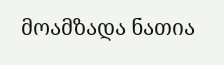მოამზადა ნათია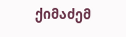ქიმაძემ